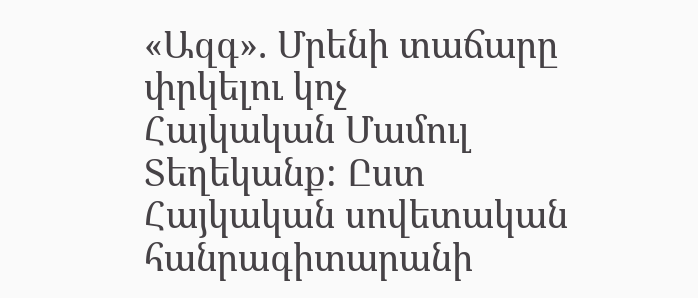«Ազգ». Մրենի տաճարը փրկելու կոչ
Հայկական Մամուլ
Տեղեկանք: Ըստ Հայկական սովետական հանրագիտարանի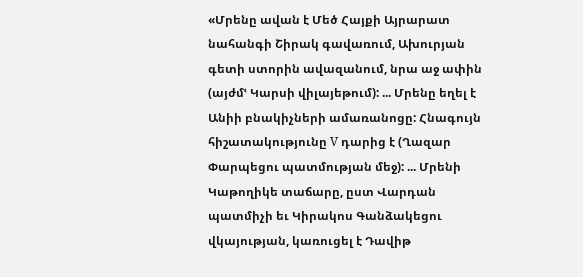«Մրենը ավան է Մեծ Հայքի Այրարատ նահանգի Շիրակ գավառում, Ախուրյան գետի ստորին ավազանում, նրա աջ ափին (այժմՙ Կարսի վիլայեթում): ... Մրենը եղել է Անիի բնակիչների ամառանոցը: Հնագույն հիշատակությունը V դարից է (Ղազար Փարպեցու պատմության մեջ): ... Մրենի Կաթողիկե տաճարը, ըստ Վարդան պատմիչի եւ Կիրակոս Գանձակեցու վկայության, կառուցել է Դավիթ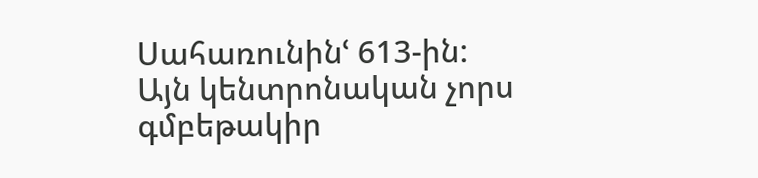Սահառունինՙ 613-ին: Այն կենտրոնական չորս գմբեթակիր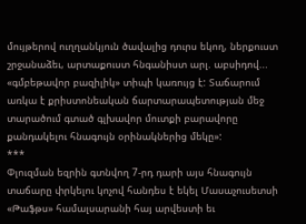մույթերով ուղղանկյուն ծավալից դուրս եկող, ներքուստ շրջանաձեւ, արտաքուստ հնգանիստ արլ. աբսիդով... «գմբեթավոր բազիլիկ» տիպի կառույց է: Տաճարում առկա է քրիստոնեական ճարտարապետության մեջ տարածում գտած գլխավոր մուտքի բարավորը քանդակելու հնագույն օրինակներից մեկը»:
***
Փլուզման եզրին գտնվող 7-րդ դարի այս հնագույն տաճարը փրկելու կոչով հանդես է եկել Մասաչուսետսի «Թաֆթս» համալսարանի հայ արվեստի եւ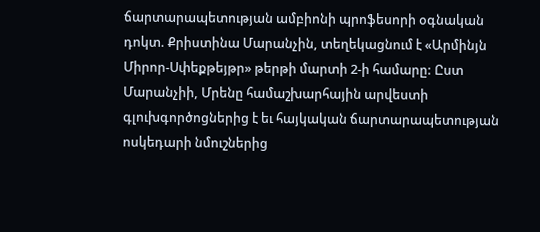ճարտարապետության ամբիոնի պրոֆեսորի օգնական դոկտ. Քրիստինա Մարանչին, տեղեկացնում է «Արմինյն Միրոր-Սփեքթեյթր» թերթի մարտի 2-ի համարը: Ըստ Մարանչիի, Մրենը համաշխարհային արվեստի գլուխգործոցներից է եւ հայկական ճարտարապետության ոսկեդարի նմուշներից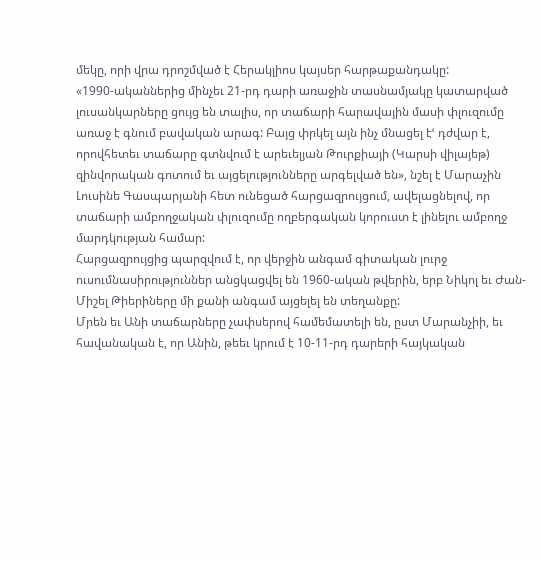մեկը, որի վրա դրոշմված է Հերակլիոս կայսեր հարթաքանդակը:
«1990-ականներից մինչեւ 21-րդ դարի առաջին տասնամյակը կատարված լուսանկարները ցույց են տալիս, որ տաճարի հարավային մասի փլուզումը առաջ է գնում բավական արագ: Բայց փրկել այն ինչ մնացել էՙ դժվար է, որովհետեւ տաճարը գտնվում է արեւելյան Թուրքիայի (Կարսի վիլայեթ) զինվորական գոտում եւ այցելությունները արգելված են», նշել է Մարաչին Լուսինե Գասպարյանի հետ ունեցած հարցազրույցում, ավելացնելով, որ տաճարի ամբողջական փլուզումը ողբերգական կորուստ է լինելու ամբողջ մարդկության համար:
Հարցազրույցից պարզվում է, որ վերջին անգամ գիտական լուրջ ուսումնասիրություններ անցկացվել են 1960-ական թվերին, երբ Նիկոլ եւ Ժան-Միշել Թիերիները մի քանի անգամ այցելել են տեղանքը:
Մրեն եւ Անի տաճարները չափսերով համեմատելի են, ըստ Մարանչիի, եւ հավանական է, որ Անին, թեեւ կրում է 10-11-րդ դարերի հայկական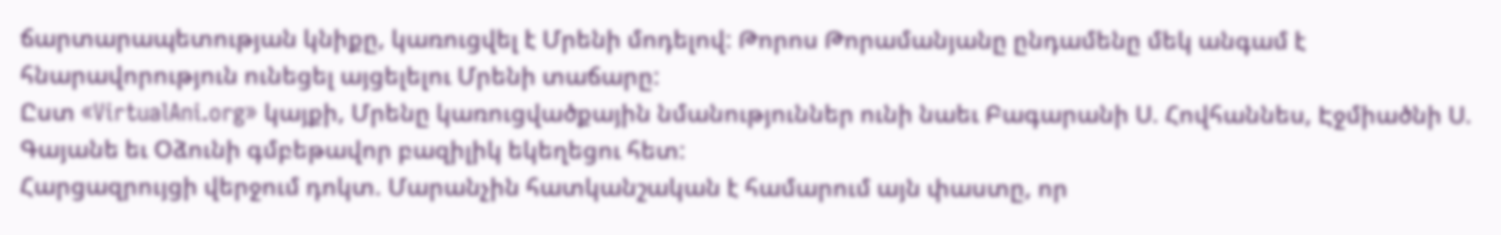ճարտարապետության կնիքը, կառուցվել է Մրենի մոդելով: Թորոս Թորամանյանը ընդամենը մեկ անգամ է հնարավորություն ունեցել այցելելու Մրենի տաճարը:
Ըստ «VirtualAni.org» կայքի, Մրենը կառուցվածքային նմանություններ ունի նաեւ Բագարանի Ս. Հովհաննես, Էջմիածնի Ս. Գայանե եւ Օձունի գմբեթավոր բազիլիկ եկեղեցու հետ:
Հարցազրույցի վերջում դոկտ. Մարանչին հատկանշական է համարում այն փաստը, որ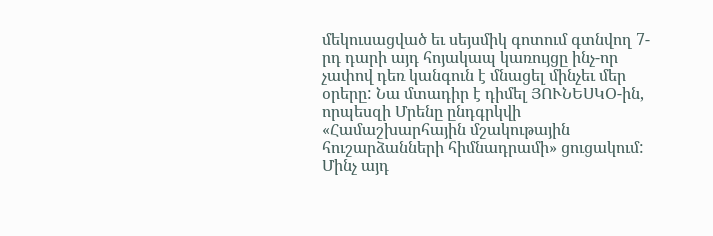մեկուսացված եւ սեյսմիկ գոտում գտնվող 7-րդ դարի այդ հոյակապ կառույցը ինչ-որ չափով դեռ կանգուն է մնացել մինչեւ մեր օրերը: Նա մտադիր է դիմել ՅՈՒՆԵՍԿՕ-ին, որպեսզի Մրենը ընդգրկվի «Համաշխարհային մշակութային հուշարձանների հիմնադրամի» ցուցակում: Մինչ այդ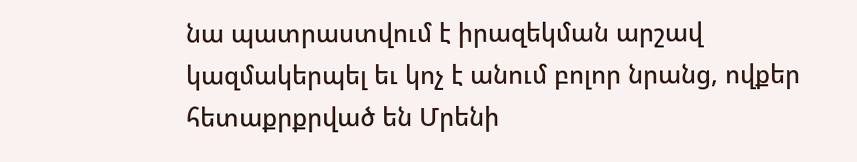նա պատրաստվում է իրազեկման արշավ կազմակերպել եւ կոչ է անում բոլոր նրանց, ովքեր հետաքրքրված են Մրենի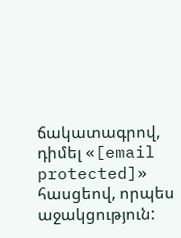ճակատագրով, դիմել «[email protected]» հասցեով, որպես աջակցություն: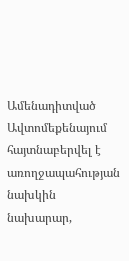Ամենադիտված
Ավտոմեքենայում հայտնաբերվել է առողջապահության նախկին նախարար,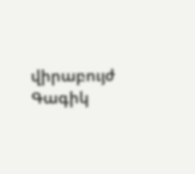վիրաբույժ Գագիկ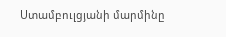Ստամբուլցյանի մարմինը